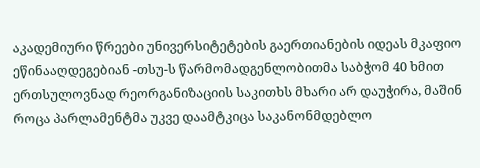აკადემიური წრეები უნივერსიტეტების გაერთიანების იდეას მკაფიო ეწინააღდეგებიან -თსუ-ს წარმომადგენლობითმა საბჭომ 40 ხმით ერთსულოვნად რეორგანიზაციის საკითხს მხარი არ დაუჭირა, მაშინ როცა პარლამენტმა უკვე დაამტკიცა საკანონმდებლო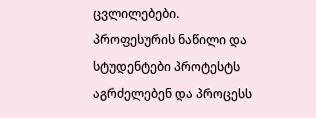ცვლილებები. პროფესურის ნაწილი და სტუდენტები პროტესტს აგრძელებენ და პროცესს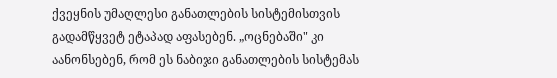ქვეყნის უმაღლესი განათლების სისტემისთვის გადამწყვეტ ეტაპად აფასებენ. „ოცნებაში" კი აანონსებენ, რომ ეს ნაბიჯი განათლების სისტემას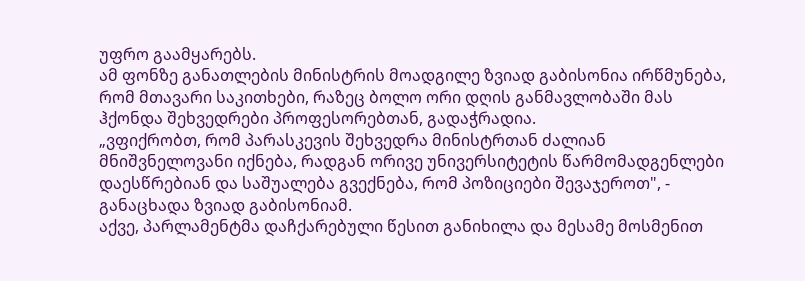უფრო გაამყარებს.
ამ ფონზე განათლების მინისტრის მოადგილე ზვიად გაბისონია ირწმუნება, რომ მთავარი საკითხები, რაზეც ბოლო ორი დღის განმავლობაში მას ჰქონდა შეხვედრები პროფესორებთან, გადაჭრადია.
„ვფიქრობთ, რომ პარასკევის შეხვედრა მინისტრთან ძალიან მნიშვნელოვანი იქნება, რადგან ორივე უნივერსიტეტის წარმომადგენლები დაესწრებიან და საშუალება გვექნება, რომ პოზიციები შევაჯეროთ", - განაცხადა ზვიად გაბისონიამ.
აქვე, პარლამენტმა დაჩქარებული წესით განიხილა და მესამე მოსმენით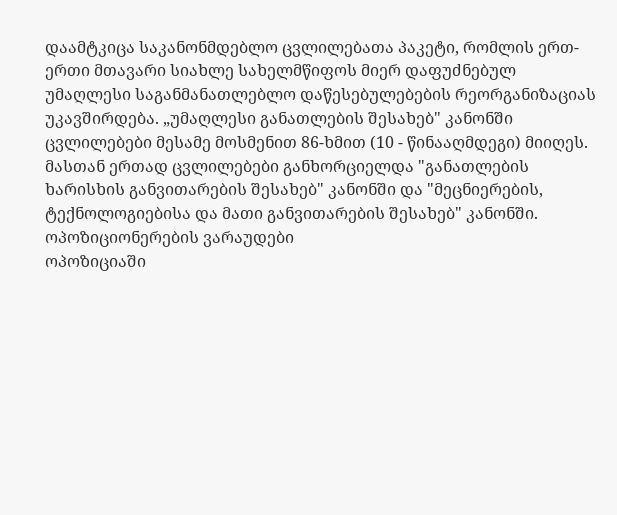დაამტკიცა საკანონმდებლო ცვლილებათა პაკეტი, რომლის ერთ-ერთი მთავარი სიახლე სახელმწიფოს მიერ დაფუძნებულ უმაღლესი საგანმანათლებლო დაწესებულებების რეორგანიზაციას უკავშირდება. „უმაღლესი განათლების შესახებ" კანონში ცვლილებები მესამე მოსმენით 86-ხმით (10 - წინააღმდეგი) მიიღეს. მასთან ერთად ცვლილებები განხორციელდა "განათლების ხარისხის განვითარების შესახებ" კანონში და "მეცნიერების, ტექნოლოგიებისა და მათი განვითარების შესახებ" კანონში.
ოპოზიციონერების ვარაუდები
ოპოზიციაში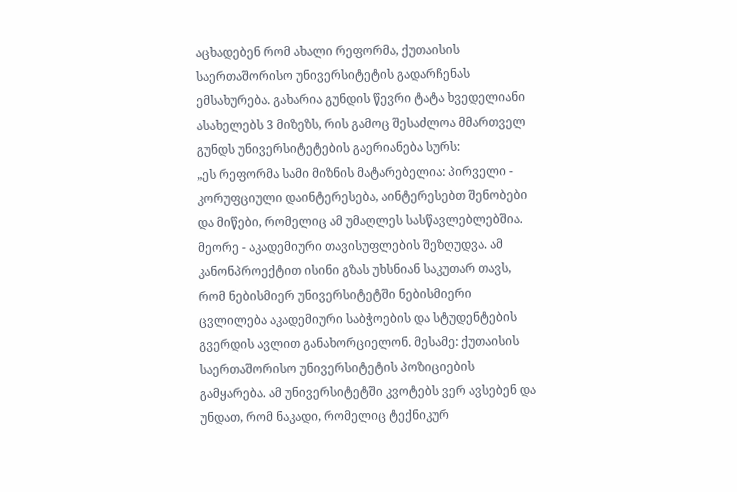აცხადებენ რომ ახალი რეფორმა, ქუთაისის საერთაშორისო უნივერსიტეტის გადარჩენას ემსახურება. გახარია გუნდის წევრი ტატა ხვედელიანი ასახელებს 3 მიზეზს, რის გამოც შესაძლოა მმართველ გუნდს უნივერსიტეტების გაერიანება სურს:
„ეს რეფორმა სამი მიზნის მატარებელია: პირველი - კორუფციული დაინტერესება, აინტერესებთ შენობები და მიწები, რომელიც ამ უმაღლეს სასწავლებლებშია. მეორე - აკადემიური თავისუფლების შეზღუდვა. ამ კანონპროექტით ისინი გზას უხსნიან საკუთარ თავს, რომ ნებისმიერ უნივერსიტეტში ნებისმიერი ცვლილება აკადემიური საბჭოების და სტუდენტების გვერდის ავლით განახორციელონ. მესამე: ქუთაისის საერთაშორისო უნივერსიტეტის პოზიციების გამყარება. ამ უნივერსიტეტში კვოტებს ვერ ავსებენ და უნდათ, რომ ნაკადი, რომელიც ტექნიკურ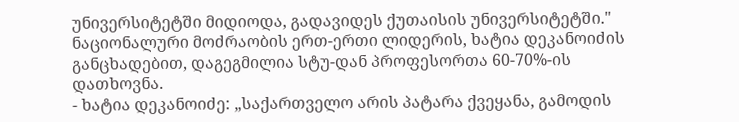უნივერსიტეტში მიდიოდა, გადავიდეს ქუთაისის უნივერსიტეტში."
ნაციონალური მოძრაობის ერთ-ერთი ლიდერის, ხატია დეკანოიძის განცხადებით, დაგეგმილია სტუ-დან პროფესორთა 60-70%-ის დათხოვნა.
- ხატია დეკანოიძე: „საქართველო არის პატარა ქვეყანა, გამოდის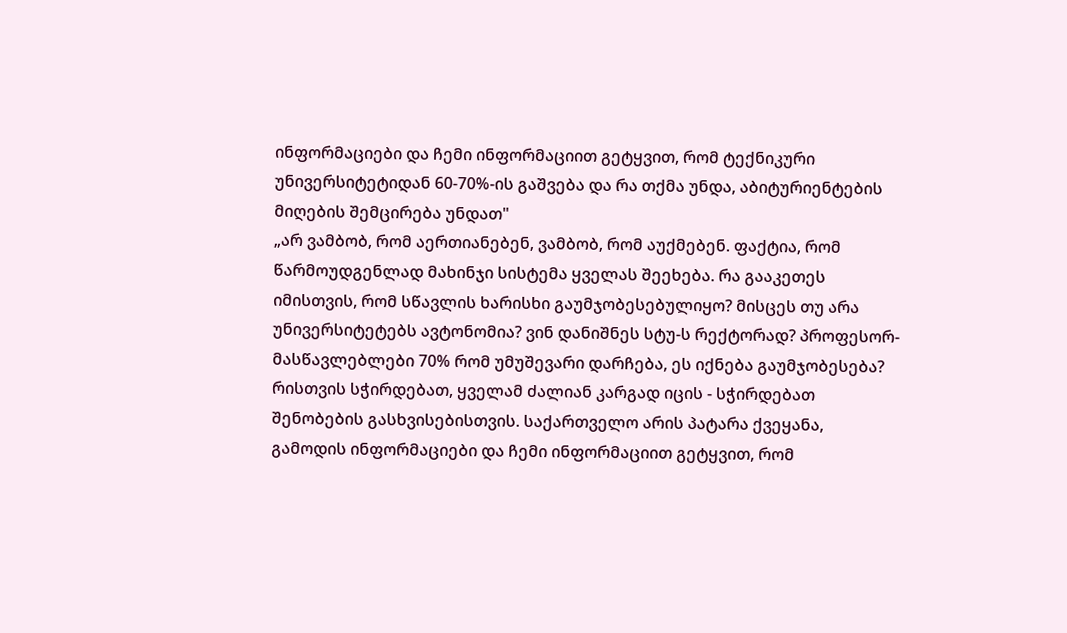ინფორმაციები და ჩემი ინფორმაციით გეტყვით, რომ ტექნიკური უნივერსიტეტიდან 60-70%-ის გაშვება და რა თქმა უნდა, აბიტურიენტების მიღების შემცირება უნდათ"
„არ ვამბობ, რომ აერთიანებენ, ვამბობ, რომ აუქმებენ. ფაქტია, რომ წარმოუდგენლად მახინჯი სისტემა ყველას შეეხება. რა გააკეთეს იმისთვის, რომ სწავლის ხარისხი გაუმჯობესებულიყო? მისცეს თუ არა უნივერსიტეტებს ავტონომია? ვინ დანიშნეს სტუ-ს რექტორად? პროფესორ-მასწავლებლები 70% რომ უმუშევარი დარჩება, ეს იქნება გაუმჯობესება? რისთვის სჭირდებათ, ყველამ ძალიან კარგად იცის - სჭირდებათ შენობების გასხვისებისთვის. საქართველო არის პატარა ქვეყანა, გამოდის ინფორმაციები და ჩემი ინფორმაციით გეტყვით, რომ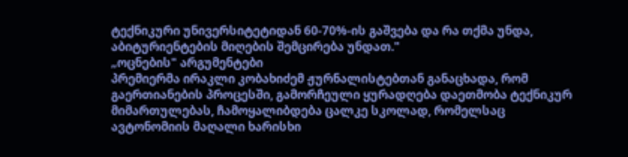ტექნიკური უნივერსიტეტიდან 60-70%-ის გაშვება და რა თქმა უნდა, აბიტურიენტების მიღების შემცირება უნდათ."
„ოცნების" არგუმენტები
პრემიერმა ირაკლი კობახიძემ ჟურნალისტებთან განაცხადა, რომ გაერთიანების პროცესში, გამორჩეული ყურადღება დაეთმობა ტექნიკურ მიმართულებას, ჩამოყალიბდება ცალკე სკოლად, რომელსაც ავტონომიის მაღალი ხარისხი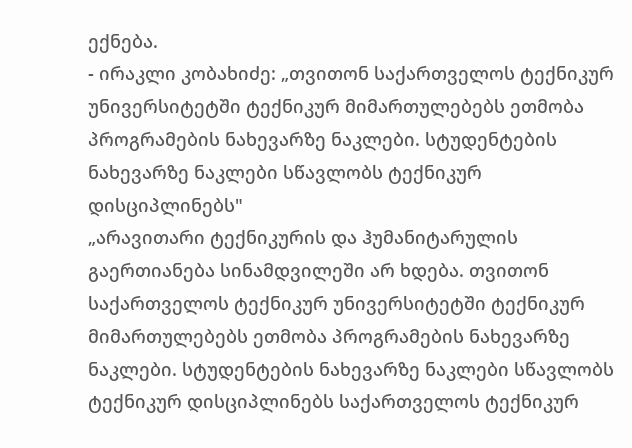ექნება.
- ირაკლი კობახიძე: „თვითონ საქართველოს ტექნიკურ უნივერსიტეტში ტექნიკურ მიმართულებებს ეთმობა პროგრამების ნახევარზე ნაკლები. სტუდენტების ნახევარზე ნაკლები სწავლობს ტექნიკურ დისციპლინებს"
„არავითარი ტექნიკურის და ჰუმანიტარულის გაერთიანება სინამდვილეში არ ხდება. თვითონ საქართველოს ტექნიკურ უნივერსიტეტში ტექნიკურ მიმართულებებს ეთმობა პროგრამების ნახევარზე ნაკლები. სტუდენტების ნახევარზე ნაკლები სწავლობს ტექნიკურ დისციპლინებს საქართველოს ტექნიკურ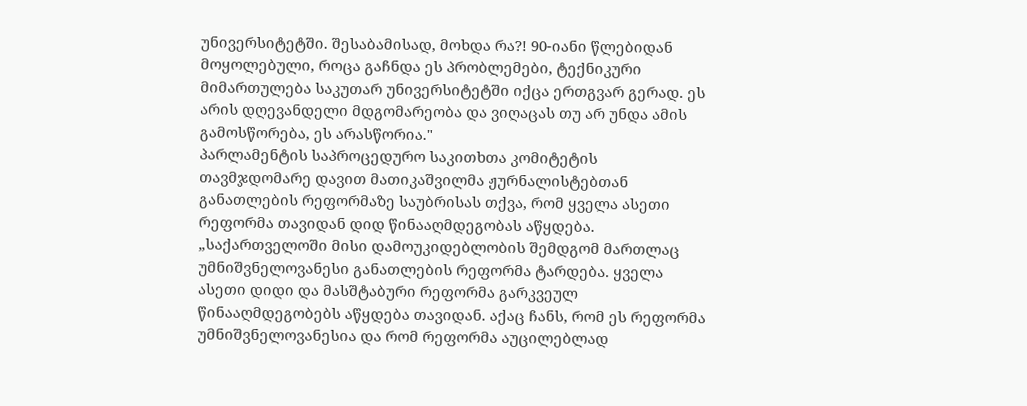უნივერსიტეტში. შესაბამისად, მოხდა რა?! 90-იანი წლებიდან მოყოლებული, როცა გაჩნდა ეს პრობლემები, ტექნიკური მიმართულება საკუთარ უნივერსიტეტში იქცა ერთგვარ გერად. ეს არის დღევანდელი მდგომარეობა და ვიღაცას თუ არ უნდა ამის გამოსწორება, ეს არასწორია."
პარლამენტის საპროცედურო საკითხთა კომიტეტის თავმჯდომარე დავით მათიკაშვილმა ჟურნალისტებთან განათლების რეფორმაზე საუბრისას თქვა, რომ ყველა ასეთი რეფორმა თავიდან დიდ წინააღმდეგობას აწყდება.
„საქართველოში მისი დამოუკიდებლობის შემდგომ მართლაც უმნიშვნელოვანესი განათლების რეფორმა ტარდება. ყველა ასეთი დიდი და მასშტაბური რეფორმა გარკვეულ წინააღმდეგობებს აწყდება თავიდან. აქაც ჩანს, რომ ეს რეფორმა უმნიშვნელოვანესია და რომ რეფორმა აუცილებლად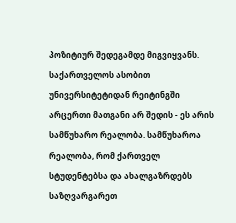პოზიტიურ შედეგამდე მიგვიყვანს. საქართველოს ასობით უნივერსიტეტიდან რეიტინგში არცერთი მათგანი არ შედის - ეს არის სამწუხარო რეალობა. სამწუხაროა რეალობა, რომ ქართველ სტუდენტებსა და ახალგაზრდებს საზღვარგარეთ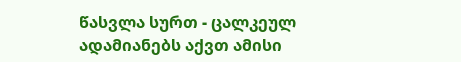წასვლა სურთ - ცალკეულ ადამიანებს აქვთ ამისი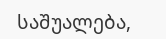საშუალება,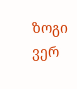ზოგი ვერ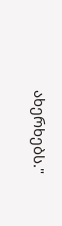ახერხებს."